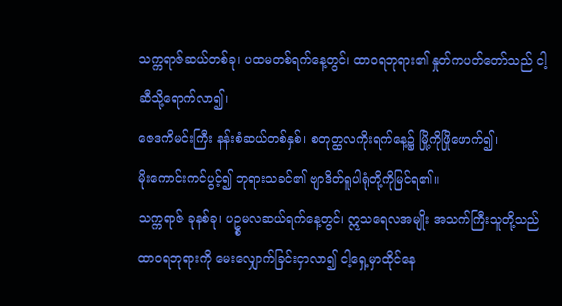သက္ကရာဇ်ဆယ်တစ်ခု၊ ပထမတစ်ရက်နေ့တွင်၊ ထာဝရဘုရား၏ နှုတ်ကပတ်တော်သည် ငါ့ဆီသို့ရောက်လာ၍၊
ဇေဒကိမင်းကြီး နန်းစံဆယ်တစ်နှစ်၊ စတုတ္ထလကိုးရက်နေ့၌ မြို့ကိုဖြိုဖောက်၍၊
မိုးကောင်းကင်ပွင့်၍ ဘုရားသခင်၏ ဗျာဒိတ်ရူပါရုံတို့ကိုမြင်ရ၏။
သက္ကရာဇ် ခုနစ်ခု၊ ပဥ္စမလဆယ်ရက်နေ့တွင်၊ ဣသရေလအမျိုး အသက်ကြီးသူတို့သည် ထာဝရဘုရားကို မေးလျှောက်ခြင်းငှာလာ၍ ငါ့ရှေ့မှာထိုင်နေ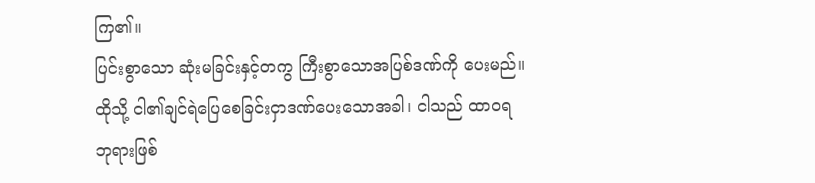ကြ၏။
ပြင်းစွာသော ဆုံးမခြင်းနှင့်တကွ ကြီးစွာသောအပြစ်ဒဏ်ကို ပေးမည်။ ထိုသို့ ငါ၏ချင်ရဲပြေစေခြင်းငှာဒဏ်ပေးသောအခါ၊ ငါသည် ထာဝရဘုရားဖြစ်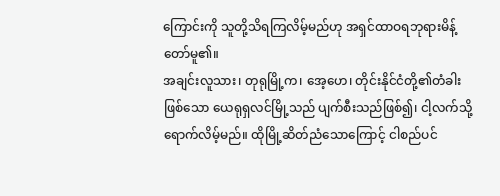ကြောင်းကို သူတို့သိရကြလိမ့်မည်ဟု အရှင်ထာဝရဘုရားမိန့်တော်မူ၏။
အချင်းလူသား၊ တုရုမြို့က၊ အေ့ဟေ၊ တိုင်းနိုင်ငံတို့၏တံခါးဖြစ်သော ယေရုရှလင်မြို့သည် ပျက်စီးသည်ဖြစ်၍၊ ငါ့လက်သို့ ရောက်လိမ့်မည်။ ထိုမြို့ဆိတ်ညံသောကြောင့် ငါစည်ပင်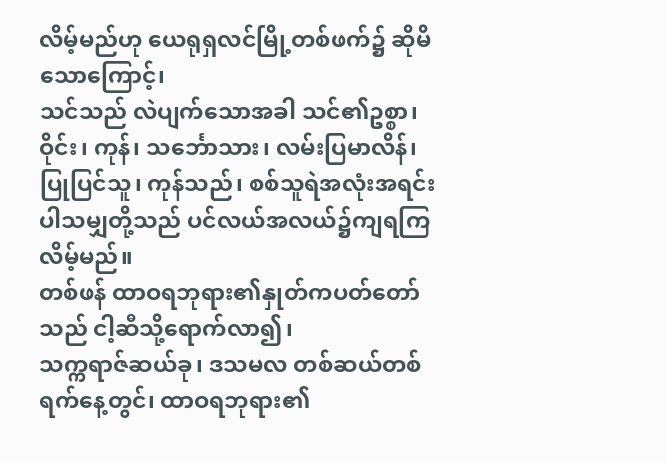လိမ့်မည်ဟု ယေရုရှလင်မြို့တစ်ဖက်၌ ဆိုမိသောကြောင့်၊
သင်သည် လဲပျက်သောအခါ သင်၏ဥစ္စာ၊ ဝိုင်း၊ ကုန်၊ သင်္ဘောသား၊ လမ်းပြမာလိန်၊ ပြုပြင်သူ၊ ကုန်သည်၊ စစ်သူရဲအလုံးအရင်း ပါသမျှတို့သည် ပင်လယ်အလယ်၌ကျရကြလိမ့်မည်။
တစ်ဖန် ထာဝရဘုရား၏နှုတ်ကပတ်တော်သည် ငါ့ဆီသို့ရောက်လာ၍၊
သက္ကရာဇ်ဆယ်ခု၊ ဒသမလ တစ်ဆယ်တစ်ရက်နေ့တွင်၊ ထာဝရဘုရား၏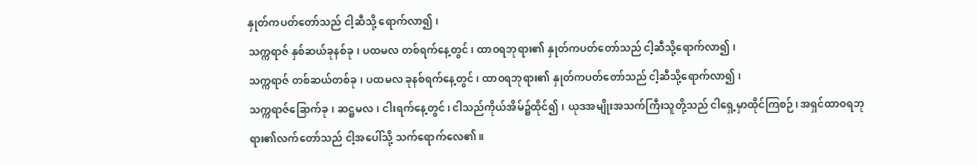နှုတ်ကပတ်တော်သည် ငါ့ဆီသို့ ရောက်လာ၍၊
သက္ကရာဇ် နှစ်ဆယ်ခုနစ်ခု၊ ပထမလ တစ်ရက်နေ့တွင်၊ ထာဝရဘုရား၏ နှုတ်ကပတ်တော်သည် ငါ့ဆီသို့ရောက်လာ၍၊
သက္ကရာဇ် တစ်ဆယ်တစ်ခု၊ ပထမလ ခုနစ်ရက်နေ့တွင်၊ ထာဝရဘုရား၏ နှုတ်ကပတ်တော်သည် ငါ့ဆီသို့ရောက်လာ၍၊
သက္ကရာဇ်ခြောက်ခု၊ ဆဋ္ဌမလ၊ ငါးရက်နေ့တွင်၊ ငါသည်ကိုယ်အိမ်၌ထိုင်၍၊ ယုဒအမျိုးအသက်ကြီးသူတို့သည် ငါရှေ့မှာထိုင်ကြစဉ်၊ အရှင်ထာဝရဘုရား၏လက်တော်သည် ငါ့အပေါ်သို့ သက်ရောက်လေ၏။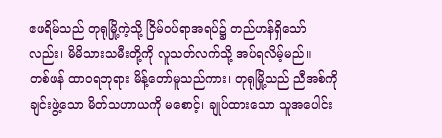ဧဖရိမ်သည် တုရုမြို့ကဲ့သို့ ငြိမ်ဝပ်ရာအရပ်၌ တည်ဟန်ရှိသော်လည်း၊ မိမိသားသမီးတို့ကို လူသတ်လက်သို့ အပ်ရလိမ့်မည်။
တစ်ဖန် ထာဝရဘုရား မိန့်တော်မူသည်ကား၊ တုရုမြို့သည် ညီအစ်ကိုချင်းဖွဲ့သော မိတ်သဟာယကို မစောင့်၊ ချုပ်ထားသော သူအပေါင်း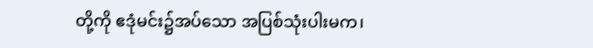တို့ကို ဧဒုံမင်း၌အပ်သော အပြစ်သုံးပါးမက၊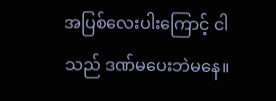အပြစ်လေးပါးကြောင့် ငါသည် ဒဏ်မပေးဘဲမနေ။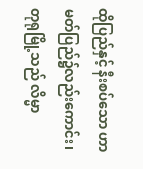ထိုပြည်နှင့် နီးစပ်သော ဟာမတ်ပြည်၌လည်းကောင်း၊ တုရုမြို့သည် လိမ္မာ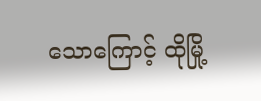သောကြောင့် ထိုမြို့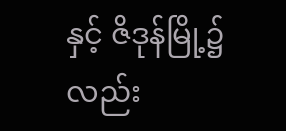နှင့် ဇိဒုန်မြို့၌လည်း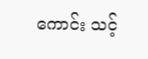ကောင်း သင့်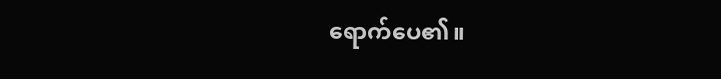ရောက်ပေ၏။